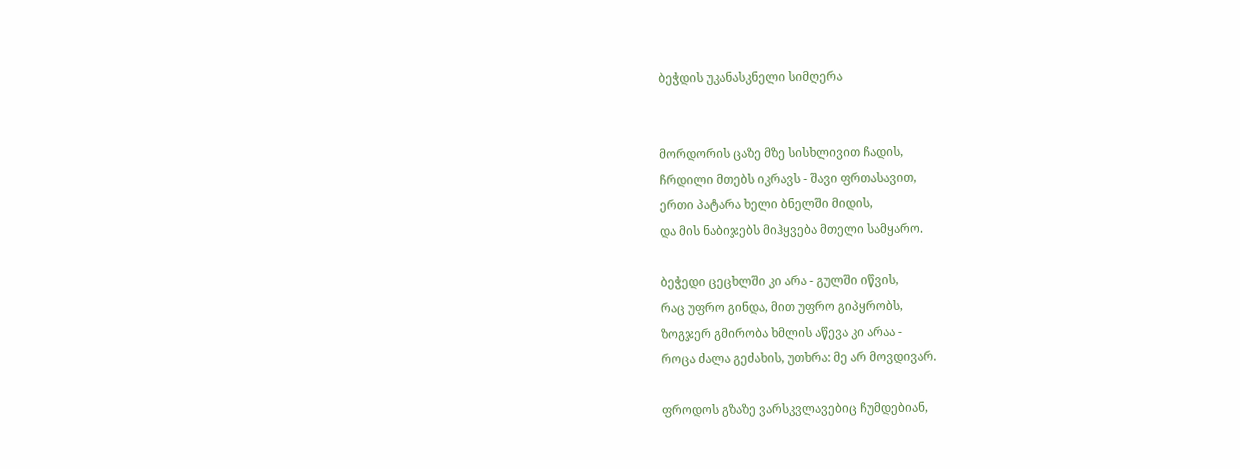ბეჭდის უკანასკნელი სიმღერა


მორდორის ცაზე მზე სისხლივით ჩადის,
ჩრდილი მთებს იკრავს - შავი ფრთასავით,
ერთი პატარა ხელი ბნელში მიდის,
და მის ნაბიჯებს მიჰყვება მთელი სამყარო.

ბეჭედი ცეცხლში კი არა - გულში იწვის,
რაც უფრო გინდა, მით უფრო გიპყრობს,
ზოგჯერ გმირობა ხმლის აწევა კი არაა -
როცა ძალა გეძახის, უთხრა: მე არ მოვდივარ.

ფროდოს გზაზე ვარსკვლავებიც ჩუმდებიან,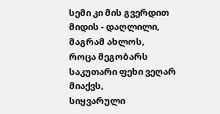სემი კი მის გვერდით მიდის - დაღლილი, მაგრამ ახლოს,
როცა მეგობარს საკუთარი ფეხი ვეღარ მიაქვს,
სიყვარული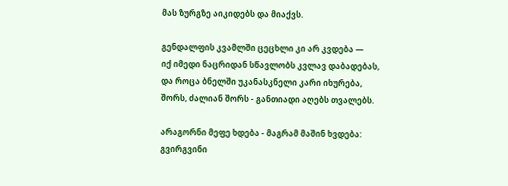მას ზურგზე აიკიდებს და მიაქვს.

გენდალფის კვამლში ცეცხლი კი არ კვდება —
იქ იმედი ნაცრიდან სწავლობს კვლავ დაბადებას,
და როცა ბნელში უკანასკნელი კარი იხურება,
შორს, ძალიან შორს - განთიადი აღებს თვალებს.

არაგორნი მეფე ხდება - მაგრამ მაშინ ხვდება:
გვირგვინი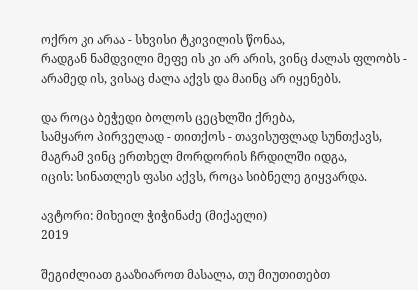ოქრო კი არაა - სხვისი ტკივილის წონაა,
რადგან ნამდვილი მეფე ის კი არ არის, ვინც ძალას ფლობს -
არამედ ის, ვისაც ძალა აქვს და მაინც არ იყენებს.

და როცა ბეჭედი ბოლოს ცეცხლში ქრება,
სამყარო პირველად - თითქოს - თავისუფლად სუნთქავს,
მაგრამ ვინც ერთხელ მორდორის ჩრდილში იდგა,
იცის: სინათლეს ფასი აქვს, როცა სიბნელე გიყვარდა.

ავტორი: მიხეილ ჭიჭინაძე (მიქაელი)
2019

შეგიძლიათ გააზიაროთ მასალა, თუ მიუთითებთ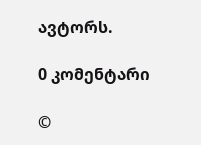ავტორს.

0 კომენტარი

©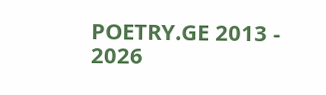POETRY.GE 2013 - 2026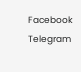Facebook Telegram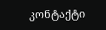კონტაქტი